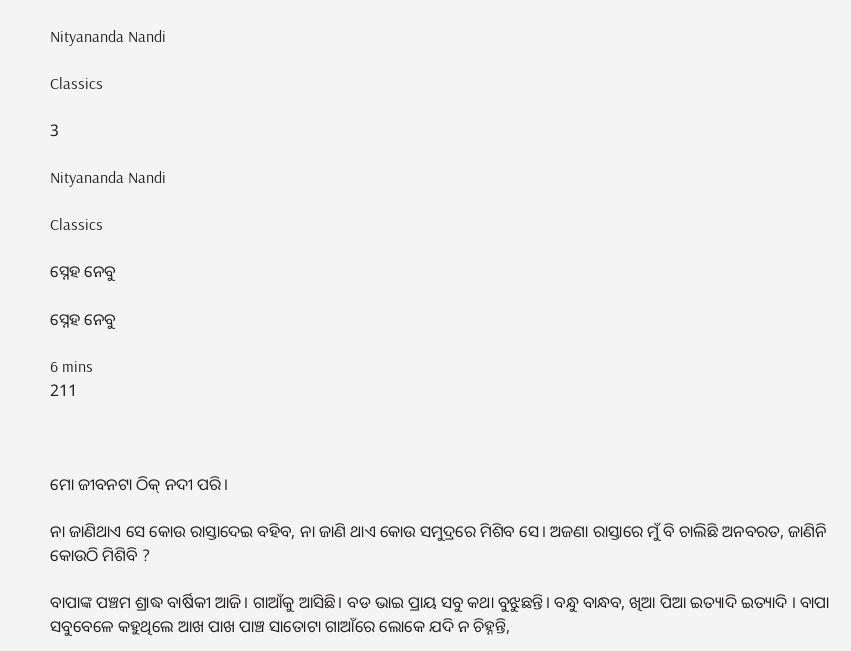Nityananda Nandi

Classics

3

Nityananda Nandi

Classics

ସ୍ନେହ ନେବୁ

ସ୍ନେହ ନେବୁ

6 mins
211



ମୋ ଜୀବନଟା ଠିକ୍ ନଦୀ ପରି।

ନା ଜାଣିଥାଏ ସେ କୋଉ ରାସ୍ତାଦେଇ ବହିବ, ନା ଜାଣି ଥାଏ କୋଉ ସମୁଦ୍ରରେ ମିଶିବ ସେ। ଅଜଣା ରାସ୍ତାରେ ମୁଁ ବି ଚାଲିଛି ଅନବରତ, ଜାଣିନି କୋଉଠି ମିଶିବି ?

ବାପାଙ୍କ ପଞ୍ଚମ ଶ୍ରାଦ୍ଧ ବାର୍ଷିକୀ ଆଜି। ଗାଆଁକୁ ଆସିଛି। ବଡ ଭାଇ ପ୍ରାୟ ସବୁ କଥା ବୁଝୁଛନ୍ତି। ବନ୍ଧୁ ବାନ୍ଧବ, ଖିଆ ପିଆ ଇତ୍ୟାଦି ଇତ୍ୟାଦି । ବାପା ସବୁବେଳେ କହୁଥିଲେ ଆଖ ପାଖ ପାଞ୍ଚ ସାତୋଟା ଗାଆଁରେ ଲୋକେ ଯଦି ନ ଚିହ୍ନନ୍ତି,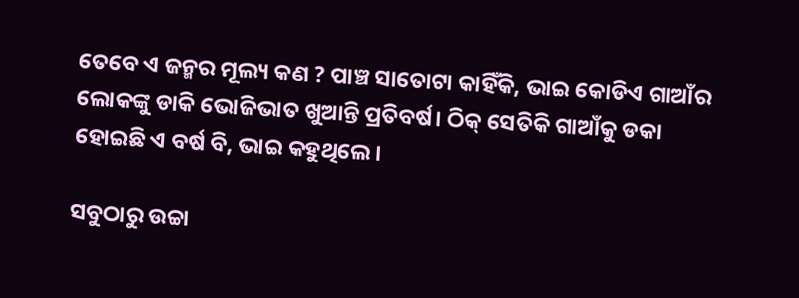ତେବେ ଏ ଜନ୍ମର ମୂଲ୍ୟ କଣ ? ପାଞ୍ଚ ସାତୋଟା କାହିଁକି, ଭାଇ କୋଡିଏ ଗାଆଁର ଲୋକଙ୍କୁ ଡାକି ଭୋଜିଭାତ ଖୁଆନ୍ତି ପ୍ରତିବର୍ଷ। ଠିକ୍ ସେତିକି ଗାଆଁକୁ ଡକା ହୋଇଛି ଏ ବର୍ଷ ବି, ଭାଇ କହୁଥିଲେ।

ସବୁଠାରୁ ଉଚ୍ଚା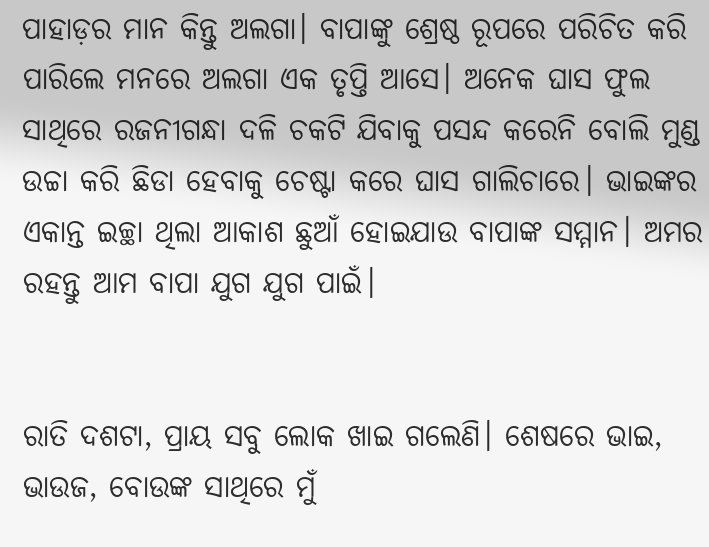ପାହାଡ଼ର ମାନ କିନ୍ତୁ ଅଲଗା। ବାପାଙ୍କୁ ଶ୍ରେଷ୍ଠ ରୂପରେ ପରିଚିତ କରି ପାରିଲେ ମନରେ ଅଲଗା ଏକ ତୃପ୍ତି ଆସେ। ଅନେକ ଘାସ ଫୁଲ ସାଥିରେ ରଜନୀଗନ୍ଧା ଦଳି ଚକଟି ଯିବାକୁ ପସନ୍ଦ କରେନି ବୋଲି ମୁଣ୍ଡ ଉଚ୍ଚା କରି ଛିଡା ହେବାକୁ ଚେଷ୍ଟା କରେ ଘାସ ଗାଲିଚାରେ। ଭାଇଙ୍କର ଏକାନ୍ତ ଇଚ୍ଛା ଥିଲା ଆକାଶ ଛୁଆଁ ହୋଇଯାଉ ବାପାଙ୍କ ସମ୍ମାନ। ଅମର ରହନ୍ତୁ ଆମ ବାପା ଯୁଗ ଯୁଗ ପାଇଁ।


ରାତି ଦଶଟା, ପ୍ରାୟ ସବୁ ଲୋକ ଖାଇ ଗଲେଣି। ଶେଷରେ ଭାଇ, ଭାଉଜ, ବୋଉଙ୍କ ସାଥିରେ ମୁଁ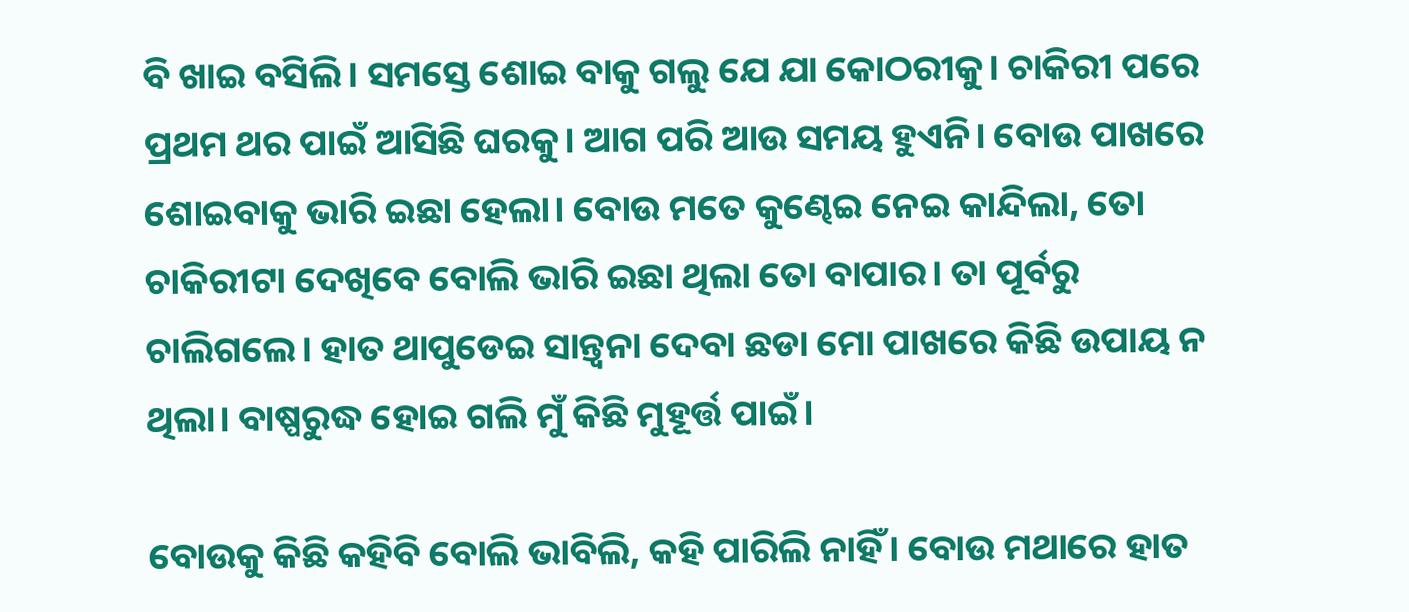ବି ଖାଇ ବସିଲି। ସମସ୍ତେ ଶୋଇ ବାକୁ ଗଲୁ ଯେ ଯା କୋଠରୀକୁ। ଚାକିରୀ ପରେ ପ୍ରଥମ ଥର ପାଇଁ ଆସିଛି ଘରକୁ। ଆଗ ପରି ଆଉ ସମୟ ହୁଏନି। ବୋଉ ପାଖରେ ଶୋଇବାକୁ ଭାରି ଇଛା ହେଲା। ବୋଉ ମତେ କୁଣ୍ଢେଇ ନେଇ କାନ୍ଦିଲା, ତୋ ଚାକିରୀଟା ଦେଖିବେ ବୋଲି ଭାରି ଇଛା ଥିଲା ତୋ ବାପାର। ତା ପୂର୍ବରୁ ଚାଲିଗଲେ। ହାତ ଥାପୁଡେଇ ସାନ୍ତ୍ଵନା ଦେବା ଛଡା ମୋ ପାଖରେ କିଛି ଉପାୟ ନ ଥିଲା। ବାଷ୍ପରୁଦ୍ଧ ହୋଇ ଗଲି ମୁଁ କିଛି ମୁହୂର୍ତ୍ତ ପାଇଁ।

ବୋଉକୁ କିଛି କହିବି ବୋଲି ଭାବିଲି, କହି ପାରିଲି ନାହିଁ। ବୋଉ ମଥାରେ ହାତ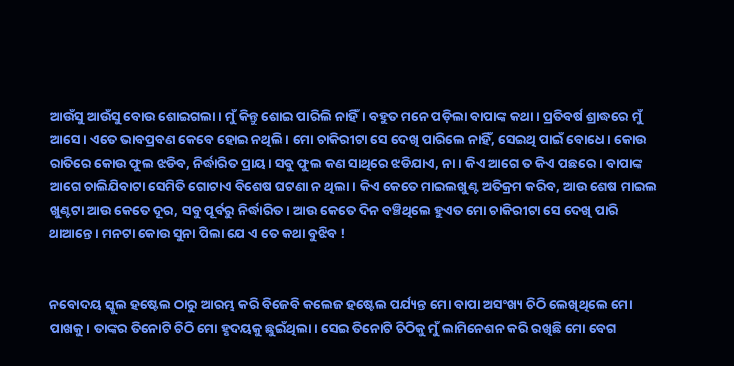ଆଉଁସୁ ଆଉଁସୁ ବୋଉ ଶୋଇଗଲା। ମୁଁ କିନ୍ତୁ ଶୋଇ ପାରିଲି ନାହିଁ। ବହୁତ ମନେ ପଡ଼ିଲା ବାପାଙ୍କ କଥା। ପ୍ରତିବର୍ଷ ଶ୍ରାଦ୍ଧରେ ମୁଁ ଆସେ। ଏତେ ଭାବପ୍ରବଣ କେବେ ହୋଇ ନଥିଲି। ମୋ ଚାକିରୀଟା ସେ ଦେଖି ପାରିଲେ ନାହିଁ, ସେଇଥି ପାଇଁ ବୋଧେ। କୋଉ ରାତିରେ କୋଉ ଫୁଲ ଝଡିବ, ନିର୍ଦ୍ଧାରିତ ପ୍ରାୟ। ସବୁ ଫୁଲ କଣ ସାଥିରେ ଝଡିଯାଏ, ନା । କିଏ ଆଗେ ତ କିଏ ପଛରେ। ବାପାଙ୍କ ଆଗେ ଚାଲିଯିବାଟା ସେମିତି ଗୋଟାଏ ବିଶେଷ ଘଟଣା ନ ଥିଲା। କିଏ କେତେ ମାଇଲଖୁଣ୍ଟ ଅତିକ୍ରମ କରିବ, ଆଉ ଶେଷ ମାଇଲ ଖୁଣ୍ଟଟା ଆଉ କେତେ ଦୂର, ସବୁ ପୂର୍ବରୁ ନିର୍ଦ୍ଧାରିତ। ଆଉ କେତେ ଦିନ ବଞ୍ଚିଥିଲେ ହୁଏତ ମୋ ଚାକିରୀଟା ସେ ଦେଖି ପାରି ଥାଆନ୍ତେ। ମନଟା କୋଉ ସୁନା ପିଲା ଯେ ଏ ତେ କଥା ବୁଝିବ !


ନବୋଦୟ ସ୍କୁଲ ହଷ୍ଟେଲ ଠାରୁ ଆରମ୍ଭ କରି ବିଜେବି କଲେଜ ହଷ୍ଟେଲ ପର୍ଯ୍ୟନ୍ତ ମୋ ବାପା ଅସଂଖ୍ୟ ଚିଠି ଲେଖିଥିଲେ ମୋ ପାଖକୁ। ତାଙ୍କର ତିନୋଟି ଚିଠି ମୋ ହୃଦୟକୁ ଛୁଇଁଥିଲା। ସେଇ ତିନୋଟି ଚିଠିକୁ ମୁଁ ଲାମିନେଶନ କରି ରଖିଛି ମୋ ବେଗ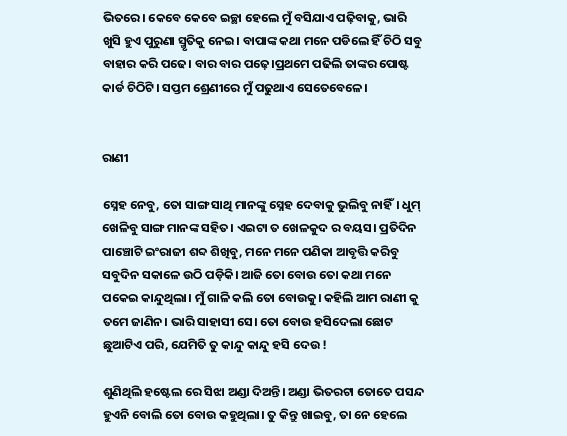ଭିତରେ। କେବେ କେବେ ଇଚ୍ଛା ହେଲେ ମୁଁ ବସିଯାଏ ପଢ଼ିବାକୁ, ଭାରି ଖୁସି ହୁଏ ପୁରୁଣା ସ୍ମୃତିକୁ ନେଇ। ବାପାଙ୍କ କଥା ମନେ ପଡିଲେ ହିଁ ଚିଠି ସବୁ ବାହାର କରି ପଢେ। ବାର ବାର ପଢ଼େ।ପ୍ରଥମେ ପଢିଲି ତାଙ୍କର ପୋଷ୍ଟ କାର୍ଡ ଚିଠିଟି। ସପ୍ତମ ଶ୍ରେଣୀରେ ମୁଁ ପଢୁଥାଏ ସେତେବେଳେ।


ରାଣୀ

ସ୍ନେହ ନେବୁ, ତୋ ସାଙ୍ଗ ସାଥି ମାନଙ୍କୁ ସ୍ନେହ ଦେବାକୁ ଭୁଲିବୁ ନାହିଁ। ଧୁମ୍ ଖେଳିବୁ ସାଙ୍ଗ ମାନଙ୍କ ସହିତ। ଏଇଟା ତ ଖେଳକୁଦ ର ବୟସ। ପ୍ରତିଦିନ ପାଞ୍ଚୋଟି ଇଂରାଜୀ ଶବ୍ଦ ଶିଖିବୁ, ମନେ ମନେ ପଣିକା ଆବୃତ୍ତି କରିବୁ ସବୁଦିନ ସକାଳେ ଉଠି ପଡ଼ିକି। ଆଜି ତୋ ବୋଉ ତୋ କଥା ମନେ ପକେଇ କାନ୍ଦୁଥିଲା। ମୁଁ ଗାଳି କଲି ତୋ ବୋଉକୁ। କହିଲି ଆମ ରାଣୀ କୁ ତମେ ଜାଣିନ। ଭାରି ସାହାସୀ ସେ। ତୋ ବୋଉ ହସିଦେଲା ଛୋଟ ଛୁଆଟିଏ ପରି, ଯେମିତି ତୁ କାନ୍ଦୁ କାନ୍ଦୁ ହସି ଦେଉ !

ଶୁଣିଥିଲି ହଷ୍ଟେଲ ରେ ସିଝା ଅଣ୍ଡା ଦିଅନ୍ତି। ଅଣ୍ଡା ଭିତରଟା ତୋତେ ପସନ୍ଦ ହୁଏନି ବୋଲି ତୋ ବୋଉ କହୁଥିଲା। ତୁ କିନ୍ତୁ ଖାଇବୁ, ତା ନେ ହେଲେ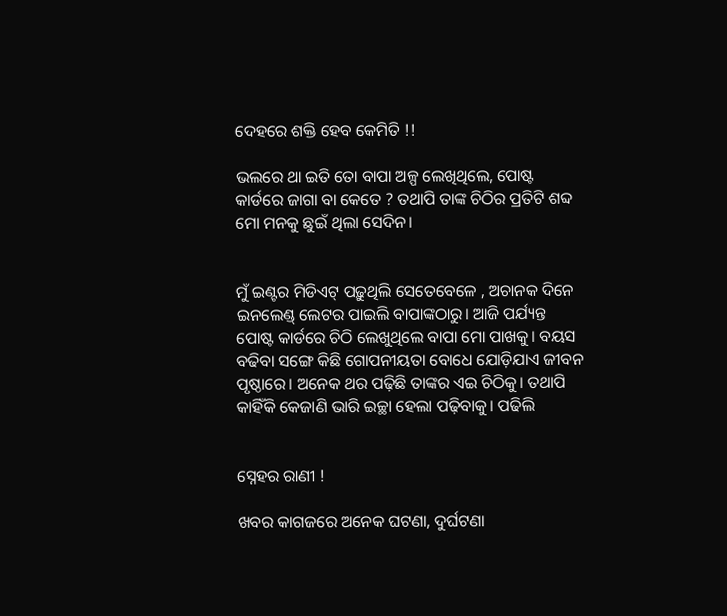ଦେହରେ ଶକ୍ତି ହେବ କେମିତି !!

ଭଲରେ ଥା ଇତି ତୋ ବାପା ଅଳ୍ପ ଲେଖିଥିଲେ, ପୋଷ୍ଟ କାର୍ଡରେ ଜାଗା ବା କେତେ ? ତଥାପି ତାଙ୍କ ଚିଠିର ପ୍ରତିଟି ଶବ୍ଦ ମୋ ମନକୁ ଛୁଇଁ ଥିଲା ସେଦିନ।


ମୁଁ ଇଣ୍ଟର ମିଡିଏଟ୍ ପଢ଼ୁଥିଲି ସେତେବେଳେ , ଅଚାନକ ଦିନେ ଇନଲେଣ୍ଡ୍ ଲେଟର ପାଇଲି ବାପାଙ୍କଠାରୁ। ଆଜି ପର୍ଯ୍ୟନ୍ତ ପୋଷ୍ଟ କାର୍ଡରେ ଚିଠି ଲେଖୁଥିଲେ ବାପା ମୋ ପାଖକୁ। ବୟସ ବଢିବା ସଙ୍ଗେ କିଛି ଗୋପନୀୟତା ବୋଧେ ଯୋଡ଼ିଯାଏ ଜୀବନ ପୃଷ୍ଠାରେ। ଅନେକ ଥର ପଢ଼ିଛି ତାଙ୍କର ଏଇ ଚିଠିକୁ। ତଥାପି କାହିଁକି କେଜାଣି ଭାରି ଇଚ୍ଛା ହେଲା ପଢ଼ିବାକୁ। ପଢିଲି


ସ୍ନେହର ରାଣୀ !

ଖବର କାଗଜରେ ଅନେକ ଘଟଣା, ଦୁର୍ଘଟଣା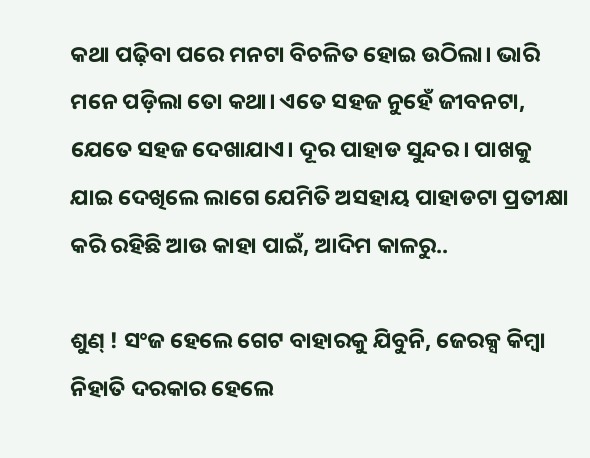କଥା ପଢ଼ିବା ପରେ ମନଟା ବିଚଳିତ ହୋଇ ଉଠିଲା। ଭାରି ମନେ ପଡ଼ିଲା ତୋ କଥା। ଏତେ ସହଜ ନୁହେଁ ଜୀବନଟା, ଯେତେ ସହଜ ଦେଖାଯାଏ। ଦୂର ପାହାଡ ସୁନ୍ଦର। ପାଖକୁ ଯାଇ ଦେଖିଲେ ଲାଗେ ଯେମିତି ଅସହାୟ ପାହାଡଟା ପ୍ରତୀକ୍ଷା କରି ରହିଛି ଆଉ କାହା ପାଇଁ, ଆଦିମ କାଳରୁ..

ଶୁଣ୍ ! ସଂଜ ହେଲେ ଗେଟ ବାହାରକୁ ଯିବୁନି, ଜେରକ୍ସ କିମ୍ବା ନିହାତି ଦରକାର ହେଲେ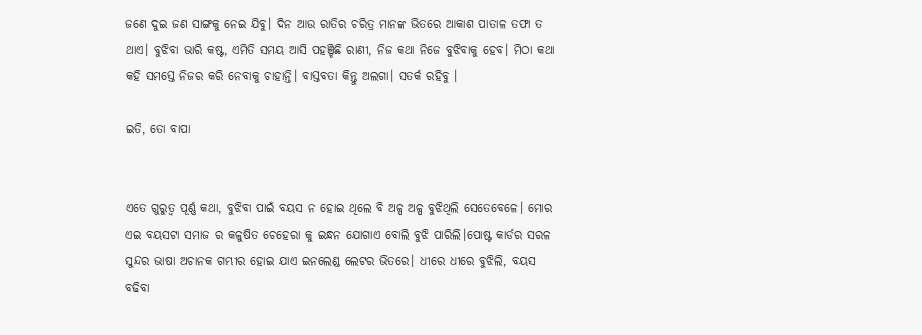ଜଣେ ଦୁଇ ଜଣ ସାଙ୍ଗକୁ ନେଇ ଯିବୁ। ଦିନ ଆଉ ରାତିର ଚରିତ୍ର ମାନଙ୍କ ଭିତରେ ଆକାଶ ପାତାଳ ତଫା ତ ଥାଏ। ବୁଝିବା ଭାରି କଷ୍ଟ, ଏମିତି ସମୟ ଆସି ପହଞ୍ଚିଛି ରାଣୀ, ନିଜ କଥା ନିଜେ ବୁଝିବାକୁ ହେବ। ମିଠା କଥା କହି ସମସ୍ତେ ନିଜର କରି ନେବାକୁ ଚାହାନ୍ତି। ବାସ୍ତବତା କିନ୍ତୁ ଅଲଗା। ସତର୍କ ରହିବୁ ।

ଇତି, ତୋ ବାପା


ଏତେ ଗୁରୁତ୍ଵ ପୂର୍ଣ୍ଣ କଥା, ବୁଝିବା ପାଇଁ ବୟସ ନ ହୋଇ ଥିଲେ ବି ଅଳ୍ପ ଅଳ୍ପ ବୁଝିଥିଲି ସେତେବେଳେ। ମୋର ଏଇ ବୟସଟା ସମାଜ ର କଳୁଷିତ ଚେହେରା କୁ ଇନ୍ଧନ ଯୋଗାଏ ବୋଲି ବୁଝି ପାରିଲି।ପୋଷ୍ଟ କାର୍ଡର ସରଳ ସୁନ୍ଦର ଭାଷା ଅଚାନକ ଗମ୍ଭୀର ହୋଇ ଯାଏ ଇନଲେଣ୍ଡ ଲେଟର ଭିତରେ। ଧୀରେ ଧୀରେ ବୁଝିଲି, ବୟସ ବଢିବା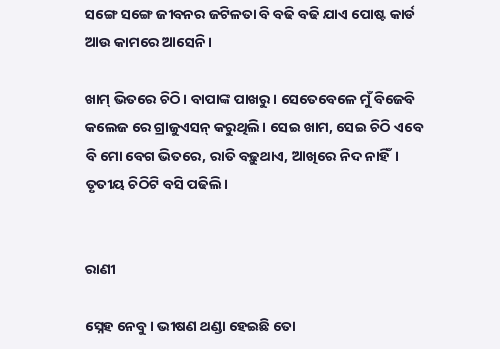ସଙ୍ଗେ ସଙ୍ଗେ ଜୀବନର ଜଟିଳତା ବି ବଢି ବଢି ଯାଏ ପୋଷ୍ଟ କାର୍ଡ ଆଉ କାମରେ ଆସେନି।

ଖାମ୍ ଭିତରେ ଚିଠି। ବାପାଙ୍କ ପାଖରୁ। ସେତେବେଳେ ମୁଁ ବିଜେବି କଲେଜ ରେ ଗ୍ରାଜୁଏସନ୍ କରୁଥିଲି। ସେଇ ଖାମ, ସେଇ ଚିଠି ଏବେ ବି ମୋ ବେଗ ଭିତରେ, ରାତି ବଢ଼ୁଥାଏ, ଆଖିରେ ନିଦ ନାହିଁ। ତୃତୀୟ ଚିଠିଟି ବସି ପଢିଲି।


ରାଣୀ

ସ୍ନେହ ନେବୁ। ଭୀଷଣ ଥଣ୍ଡା ହେଇଛି ତୋ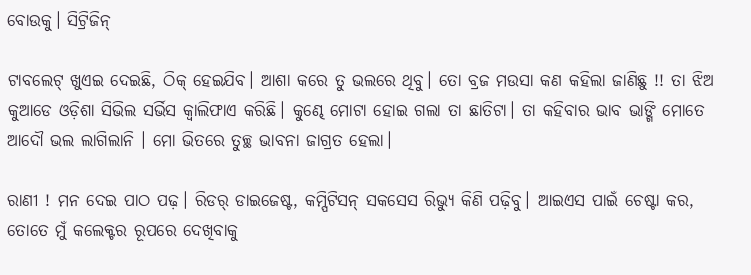ବୋଉକୁ। ସିଟ୍ରିଜିନ୍

ଟାବଲେଟ୍ ଖୁଏଇ ଦେଇଛି, ଠିକ୍ ହେଇଯିବ। ଆଶା କରେ ତୁ ଭଲରେ ଥିବୁ। ତୋ ବ୍ରଜ ମଉସା କଣ କହିଲା ଜାଣିଛୁ !! ତା ଝିଅ କୁଆଡେ ଓଡ଼ିଶା ସିଭିଲ ସର୍ଭିସ କ୍ୱାଲିଫାଏ କରିଛି। କୁଣ୍ଢେ ମୋଟା ହୋଇ ଗଲା ତା ଛାତିଟା। ତା କହିବାର ଭାବ ଭାଙ୍ଗି ମୋତେ ଆଦୌ ଭଲ ଲାଗିଲାନି । ମୋ ଭିତରେ ତୁଚ୍ଛ ଭାବନା ଜାଗ୍ରତ ହେଲା।

ରାଣୀ ! ମନ ଦେଇ ପାଠ ପଢ଼। ରିଡର୍ ଡାଇଜେଷ୍ଟ, କମ୍ପିଟିସନ୍ ସକସେସ ରିଭ୍ୟୁ କିଣି ପଢ଼ିବୁ। ଆଇଏସ ପାଇଁ ଚେଷ୍ଟା କର, ତୋତେ ମୁଁ କଲେକ୍ଟର ରୂପରେ ଦେଖିବାକୁ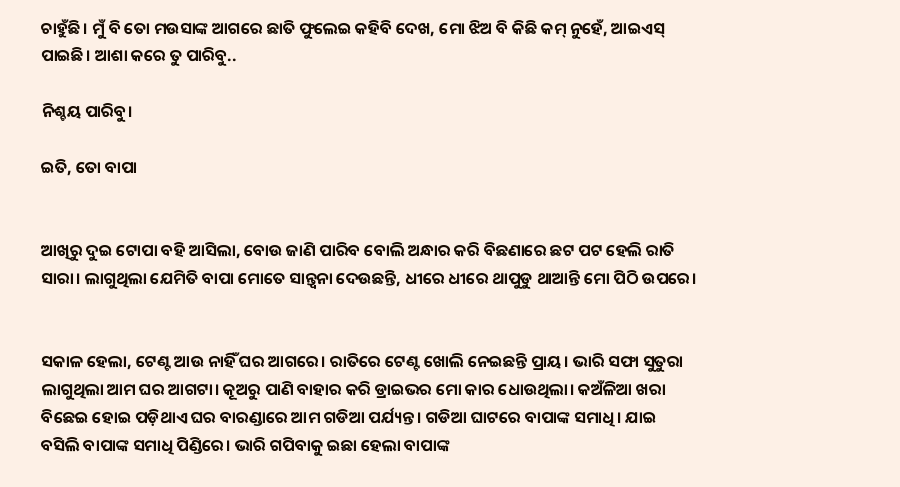ଚାହୁଁଛି। ମୁଁ ବି ତୋ ମଉସାଙ୍କ ଆଗରେ ଛାତି ଫୁଲେଇ କହିବି ଦେଖ, ମୋ ଝିଅ ବି କିଛି କମ୍ ନୁହେଁ, ଆଇଏସ୍ ପାଇଛି। ଆଶା କରେ ତୁ ପାରିବୁ..

ନିଶ୍ଚୟ ପାରିବୁ।

ଇତି, ତୋ ବାପା


ଆଖିରୁ ଦୁଇ ଟୋପା ବହି ଆସିଲା, ବୋଉ ଜାଣି ପାରିବ ବୋଲି ଅନ୍ଧାର କରି ବିଛଣାରେ ଛଟ ପଟ ହେଲି ରାତି ସାରା। ଲାଗୁଥିଲା ଯେମିତି ବାପା ମୋତେ ସାନ୍ତ୍ଵନା ଦେଉଛନ୍ତି, ଧୀରେ ଧୀରେ ଥାପୁଡୁ ଥାଆନ୍ତି ମୋ ପିଠି ଉପରେ।


ସକାଳ ହେଲା, ଟେଣ୍ଟ ଆଉ ନାହିଁ ଘର ଆଗରେ। ରାତିରେ ଟେଣ୍ଟ ଖୋଲି ନେଇଛନ୍ତି ପ୍ରାୟ। ଭାରି ସଫା ସୁତୁରା ଲାଗୁଥିଲା ଆମ ଘର ଆଗଟା। କୂଅରୁ ପାଣି ବାହାର କରି ଡ୍ରାଇଭର ମୋ କାର ଧୋଉଥିଲା। କଅଁଳିଆ ଖରା ବିଛେଇ ହୋଇ ପଡ଼ିଥାଏ ଘର ବାରଣ୍ଡାରେ ଆମ ଗଡିଆ ପର୍ଯ୍ୟନ୍ତ। ଗଡିଆ ଘାଟରେ ବାପାଙ୍କ ସମାଧି। ଯାଇ ବସିଲି ବାପାଙ୍କ ସମାଧି ପିଣ୍ଡିରେ। ଭାରି ଗପିବାକୁ ଇଛା ହେଲା ବାପାଙ୍କ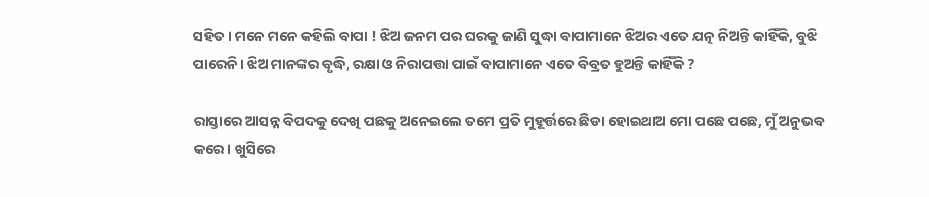ସହିତ। ମନେ ମନେ କହିଲି ବାପା ! ଝିଅ ଜନମ ପର ଘରକୁ ଜାଣି ସୁଦ୍ଧା ବାପାମାନେ ଝିଅର ଏତେ ଯତ୍ନ ନିଅନ୍ତି କାହିଁକି, ବୁଝି ପାରେନି। ଝିଅ ମାନଙ୍କର ବୃଦ୍ଧି, ରକ୍ଷା ଓ ନିରାପତ୍ତା ପାଇଁ ବାପାମାନେ ଏତେ ବିବ୍ରତ ହୁଅନ୍ତି କାହିଁକି ?

ରାସ୍ତାରେ ଆସନ୍ନ ବିପଦକୁ ଦେଖି ପଛକୁ ଅନେଇଲେ ତମେ ପ୍ରତି ମୁହୂର୍ତ୍ତରେ ଛିଡା ହୋଇଥାଅ ମୋ ପଛେ ପଛେ, ମୁଁ ଅନୁଭବ କରେ। ଖୁସିରେ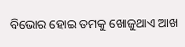ବିଭୋର ହୋଇ ତମକୁ ଖୋଜୁଥାଏ ଆଖ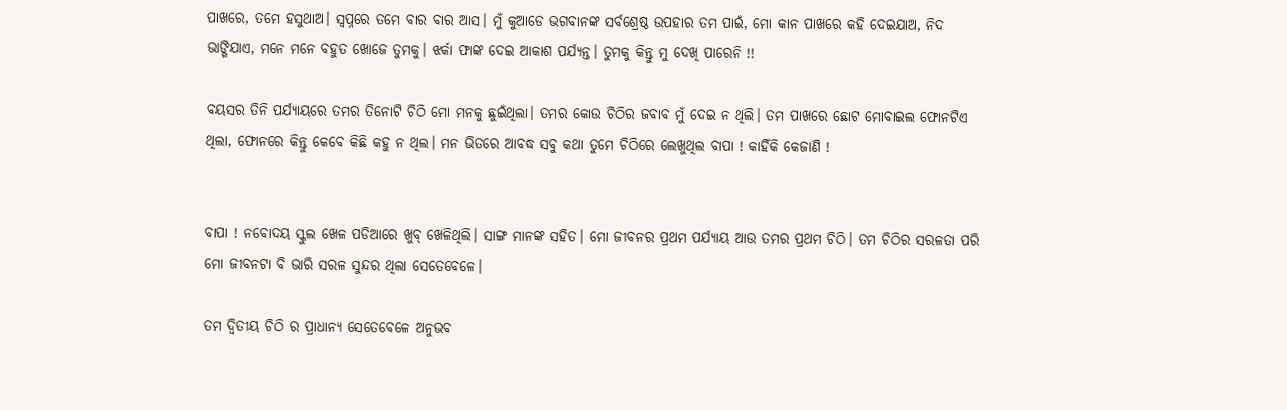ପାଖରେ, ତମେ ହସୁଥାଅ। ସ୍ୱପ୍ନରେ ତମେ ବାର ବାର ଆସ। ମୁଁ କୁଆଡେ ଭଗବାନଙ୍କ ସର୍ବଶ୍ରେଷ୍ଠ ଉପହାର ତମ ପାଇଁ, ମୋ କାନ ପାଖରେ କହି ଦେଇଯାଅ, ନିଦ ଭାଙ୍ଗିଯାଏ, ମନେ ମନେ ବହୁତ ଖୋଜେ ତୁମକୁ। ଝର୍କା ଫାଙ୍କ ଦେଇ ଆକାଶ ପର୍ଯ୍ୟନ୍ତ। ତୁମକୁ କିନ୍ତୁ ମୁ ଦେଖି ପାରେନି !!

ବୟସର ତିନି ପର୍ଯ୍ୟାୟରେ ତମର ତିନୋଟି ଚିଠି ମୋ ମନକୁ ଛୁଇଁଥିଲା। ତମର କୋଉ ଚିଠିର ଜବାବ ମୁଁ ଦେଇ ନ ଥିଲି। ତମ ପାଖରେ ଛୋଟ ମୋବାଇଲ ଫୋନଟିଏ ଥିଲା, ଫୋନରେ କିନ୍ତୁ କେବେ କିଛି କହୁ ନ ଥିଲ। ମନ ଭିତରେ ଆବଦ୍ଧ ସବୁ କଥା ତୁମେ ଚିଠିରେ ଲେଖୁଥିଲ ବାପା ! କାହିଁକି କେଜାଣି !


ବାପା ! ନବୋଦୟ ସ୍କୁଲ ଖେଳ ପଡିଆରେ ଖୁବ୍ ଖେଳିଥିଲି। ସାଙ୍ଗ ମାନଙ୍କ ସହିତ। ମୋ ଜୀବନର ପ୍ରଥମ ପର୍ଯ୍ୟାୟ ଆଉ ତମର ପ୍ରଥମ ଚିଠି। ତମ ଚିଠିର ସରଳତା ପରି ମୋ ଜୀବନଟା ବି ଭାରି ସରଳ ସୁନ୍ଦର ଥିଲା ସେତେବେଳେ।

ତମ ଦ୍ୱିତୀୟ ଚିଠି ର ପ୍ରାଧାନ୍ୟ ସେତେବେଳେ ଅନୁଭବ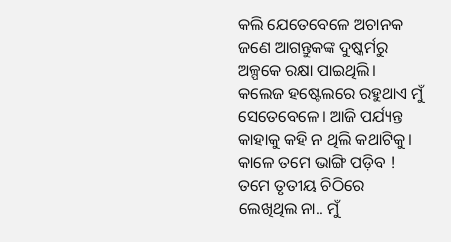କଲି ଯେତେବେଳେ ଅଚାନକ ଜଣେ ଆଗନ୍ତୁକଙ୍କ ଦୁଷ୍କର୍ମରୁ ଅଳ୍ପକେ ରକ୍ଷା ପାଇଥିଲି। କଲେଜ ହଷ୍ଟେଲରେ ରହୁଥାଏ ମୁଁ ସେତେବେଳେ। ଆଜି ପର୍ଯ୍ୟନ୍ତ କାହାକୁ କହି ନ ଥିଲି କଥାଟିକୁ। କାଳେ ତମେ ଭାଙ୍ଗି ପଡ଼ିବ ! ତମେ ତୃତୀୟ ଚିଠିରେ ଲେଖିଥିଲ ନା.. ମୁଁ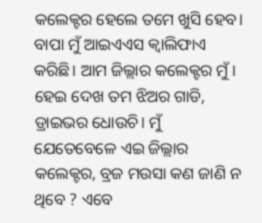କଲେକ୍ଟର ହେଲେ ତମେ ଖୁସି ହେବ। ବାପା ମୁଁ ଆଇଏଏସ କ୍ୱାଲିଫାଏ କରିଛି। ଆମ ଜିଲ୍ଲାର କଲେକ୍ଟର ମୁଁ। ହେଇ ଦେଖ ତମ ଝିଅର ଗାଡି, ଡ୍ରାଇଭର ଧୋଉଚି। ମୁଁ ଯେତେବେଳେ ଏଇ ଜିଲ୍ଲାର କଲେକ୍ଟର, ବ୍ରଜ ମଉସା କଣ ଜାଣି ନ ଥିବେ ? ଏବେ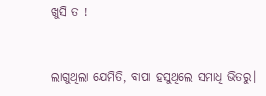ଖୁସି ତ !


ଲାଗୁଥିଲା ଯେମିତି, ବାପା ହସୁଥିଲେ ସମାଧି ଭିତରୁ।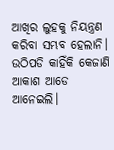ଆଖିର ଲୁହକୁ ନିୟନ୍ତ୍ରଣ କରିବା ସମ୍ଭବ ହେଲାନି। ଉଠିପଡି କାହିଁକି କେଜାଣି ଆକାଶ ଆଡେ ଆନେଇଲି।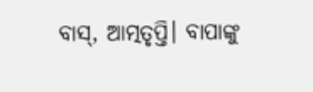ବାସ୍, ଆତ୍ମତୃପ୍ତି। ବାପାଙ୍କୁ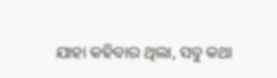ଯାହା କହିବାର ଥିଲା, ସବୁ କଥା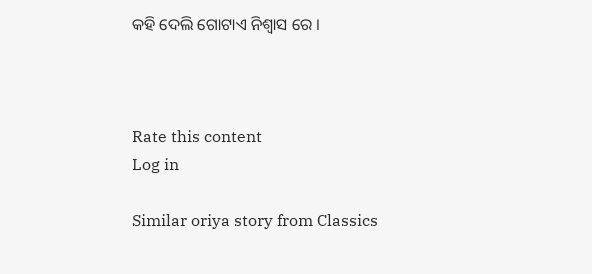କହି ଦେଲି ଗୋଟାଏ ନିଶ୍ବାସ ରେ ।



Rate this content
Log in

Similar oriya story from Classics